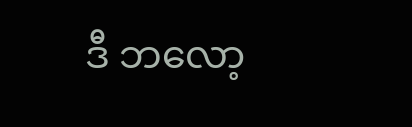ဒီ ဘလော့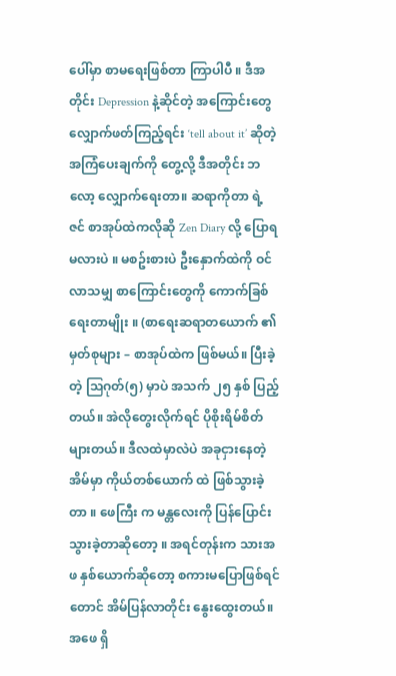ပေါ်မှာ စာမရေးဖြစ်တာ ကြာပါပီ ။ ဒီအတိုင်း Depression နဲ့ဆိုင်တဲ့ အကြောင်းတွေ လျှောက်ဖတ်ကြည့်ရင်း ‘tell about it’ ဆိုတဲ့ အကြံပေးချက်ကို တွေ့လို့ ဒီအတိုင်း ဘလော့ လျှောက်ရေးတာ။ ဆရာကိုတာ ရဲ့ ဇင် စာအုပ်ထဲကလိုဆို Zen Diary လို့ ပြောရမလားပဲ ။ မစဥ်းစားပဲ ဦးနှောက်ထဲကို ဝင်လာသမျှ စာကြောင်းတွေကို ကောက်ခြစ်ရေးတာမျိုး ။ (စာရေးဆရာတယောက် ၏ မှတ်စုများ – စာအုပ်ထဲက ဖြစ်မယ်။ ပြီးခဲ့တဲ့ သြဂုတ်(၅) မှာပဲ အသက် ၂၅ နှစ် ပြည့်တယ်။ အဲလိုတွေးလိုက်ရင် ပိုစိုးရိမ်စိတ်များတယ်။ ဒီလထဲမှာလဲပဲ အခုငှားနေတဲ့ အိမ်မှာ ကိုယ်တစ်ယောက် ထဲ ဖြစ်သွားခဲ့တာ ။ ဖေကြီး က မန္တလေးကို ပြန်ပြောင်းသွားခဲ့တာဆိုတော့ ။ အရင်တုန်းက သားအဖ နှစ်ယောက်ဆိုတော့ စကားမပြောဖြစ်ရင်တောင် အိမ်ပြန်လာတိုင်း နွေးထွေးတယ်။ အဖေ ရှိ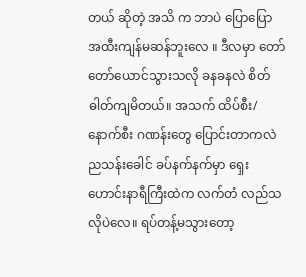တယ် ဆိုတဲ့ အသိ က ဘာပဲ ပြောပြော အထီးကျန်မဆန်ဘူးလေ ။ ဒီလမှာ တော်တော်ယောင်သွားသလို ခနခနလဲ စိတ်ဓါတ်ကျမိတယ်။ အသက် ထိပ်စီး/နောက်စီး ဂဏန်းတွေ ပြောင်းတာကလဲ ညသန်းခေါင် ခပ်နက်နက်မှာ ရှေးဟောင်းနာရီကြီးထဲက လက်တံ လည်သလိုပဲလေ။ ရပ်တန့်မသွားတော့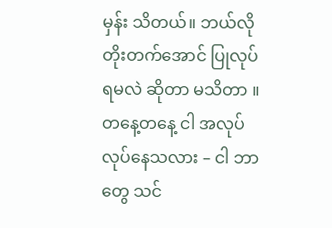မှန်း သိတယ်။ ဘယ်လို တိုးတက်အောင် ပြုလုပ်ရမလဲ ဆိုတာ မသိတာ ။ တနေ့တနေ့ ငါ အလုပ်လုပ်နေသလား – ငါ ဘာတွေ သင်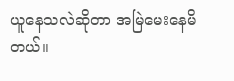ယူနေသလဲဆိုတာ အမြဲမေးနေမိတယ်။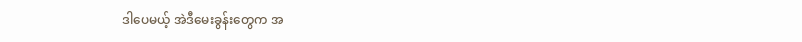ဒါပေမယ့် အဲဒီမေးခွန်းတွေက အ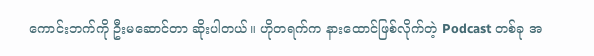ကောင်းဘက်ကို ဦးမဆောင်တာ ဆိုးပါတယ်။ ဟိုတရက်က နားထောင်ဖြစ်လိုက်တဲ့ Podcast တစ်ခု အ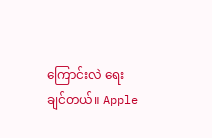ကြောင်းလဲ ရေးချင်တယ်။ Apple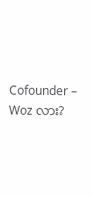Cofounder – Woz လား?